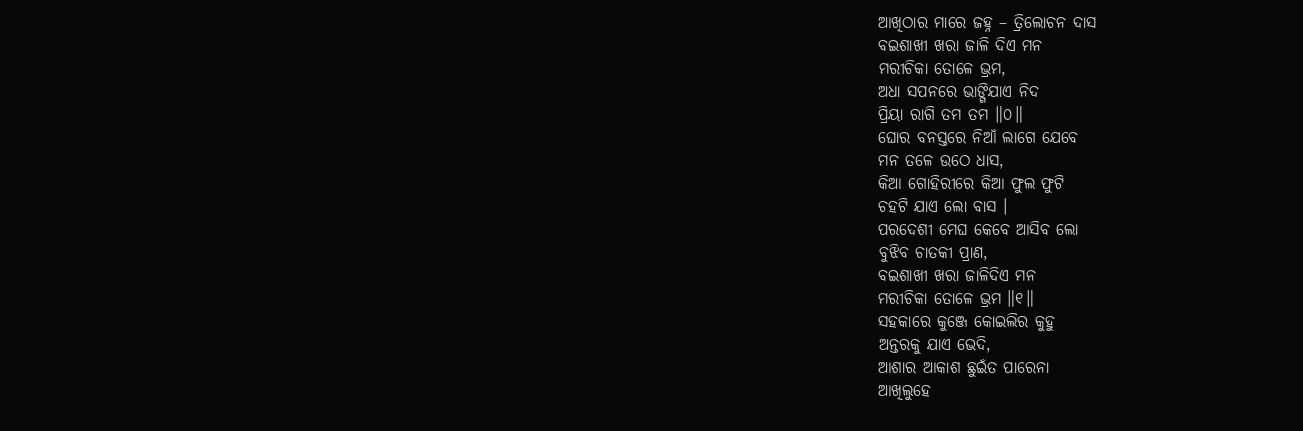ଆଖିଠାର ମାରେ ଜହ୍ନ – ତ୍ରିଲୋଚନ ଦାସ
ବଇଶାଖୀ ଖରା ଜାଳି ଦିଏ ମନ
ମରୀଚିକା ତୋଳେ ଭ୍ରମ,
ଅଧା ସପନରେ ଭାଙ୍ଗିଯାଏ ନିଦ
ପ୍ରିୟା ରାଗି ତମ ତମ ॥୦॥
ଘୋର ବନସ୍ତରେ ନିଆଁ ଲାଗେ ଯେବେ
ମନ ତଳେ ଉଠେ ଧାସ,
କିଆ ଗୋହିରୀରେ କିଆ ଫୁଲ ଫୁଟି
ଚହଟି ଯାଏ ଲୋ ବାସ ।
ପରଦେଶୀ ମେଘ କେବେ ଆସିବ ଲୋ
ବୁଝିବ ଚାତକୀ ପ୍ରାଣ,
ବଇଶାଖୀ ଖରା ଜାଳିଦିଏ ମନ
ମରୀଚିକା ତୋଳେ ଭ୍ରମ ॥୧॥
ସହକାରେ କୁଞ୍ଜେ କୋଇଲିର କୁହୁ
ଅନ୍ତରକୁ ଯାଏ ଭେଦି,
ଆଶାର ଆକାଶ ଛୁଇଁତ ପାରେନା
ଆଖିଲୁହେ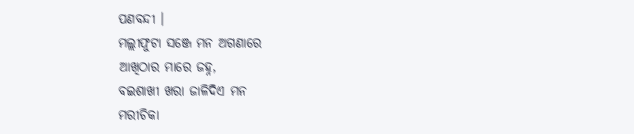ପଣବନ୍ଦୀ ।
ମଲ୍ଲୀଫୁଟା ସଞ୍ଜେ ମନ ଅଗଣାରେ
ଆଖିଠାର ମାରେ ଜହ୍ନ,
ବଇଶାଖୀ ଖରା ଜାଳିଦିଏ ମନ
ମରୀଚିକା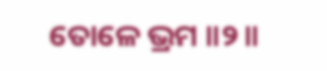ତୋଳେ ଭ୍ରମ ॥୨॥